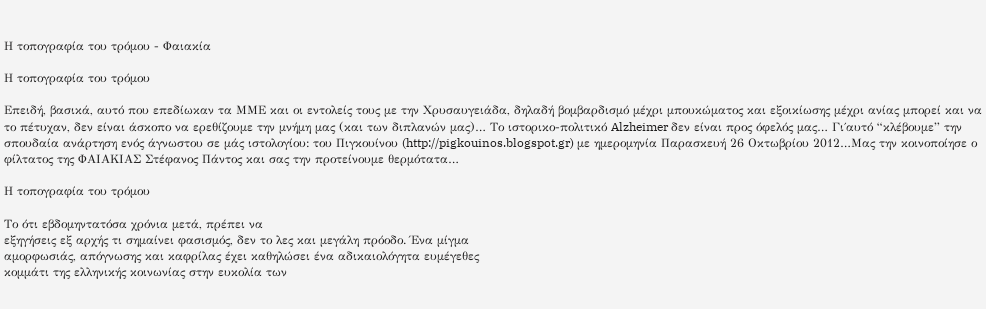Η τοπογραφία του τρόμου - Φαιακία

Η τοπογραφία του τρόμου

Επειδή, βασικά, αυτό που επεδίωκαν τα ΜΜΕ και οι εντολείς τους με την Χρυσαυγειάδα, δηλαδή βομβαρδισμό μέχρι μπουκώματος και εξοικίωσης μέχρι ανίας μπορεί και να το πέτυχαν, δεν είναι άσκοπο να ερεθίζουμε την μνήμη μας (και των διπλανών μας)… Το ιστορικο-πολιτικό Alzheimer δεν είναι προς όφελός μας… Γι΄αυτό “κλέβουμε” την σπουδαία ανάρτηση ενός άγνωστου σε μάς ιστολογίου: του Πιγκουίνου (http://pigkouinos.blogspot.gr) με ημερομηνία Παρασκευή 26 Οκτωβρίου 2012…Μας την κοινοποίησε ο φίλτατος της ΦΑΙΑΚΙΑΣ Στέφανος Πάντος και σας την προτείνουμε θερμότατα…

Η τοπογραφία του τρόμου

Το ότι εβδομηντατόσα χρόνια μετά, πρέπει να
εξηγήσεις εξ αρχής τι σημαίνει φασισμός, δεν το λες και μεγάλη πρόοδο. Ένα μίγμα
αμορφωσιάς, απόγνωσης και καφρίλας έχει καθηλώσει ένα αδικαιολόγητα ευμέγεθες
κομμάτι της ελληνικής κοινωνίας στην ευκολία των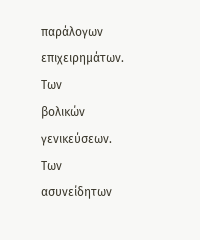παράλογων επιχειρημάτων. Των
βολικών γενικεύσεων. Των ασυνείδητων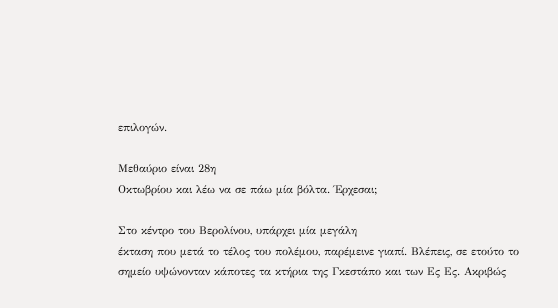επιλογών.

Μεθαύριο είναι 28η
Οκτωβρίου και λέω να σε πάω μία βόλτα. Έρχεσαι;

Στο κέντρο του Βερολίνου, υπάρχει μία μεγάλη
έκταση που μετά το τέλος του πολέμου, παρέμεινε γιαπί. Βλέπεις, σε ετούτο το
σημείο υψώνονταν κάποτες τα κτήρια της Γκεστάπο και των Ες Ες. Ακριβώς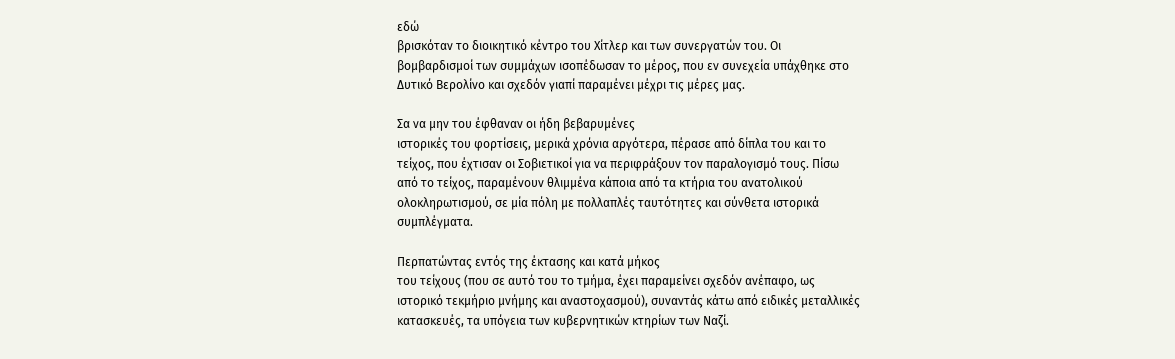εδώ
βρισκόταν το διοικητικό κέντρο του Χίτλερ και των συνεργατών του. Οι
βομβαρδισμοί των συμμάχων ισοπέδωσαν το μέρος, που εν συνεχεία υπάχθηκε στο
Δυτικό Βερολίνο και σχεδόν γιαπί παραμένει μέχρι τις μέρες μας.

Σα να μην του έφθαναν οι ήδη βεβαρυμένες
ιστορικές του φορτίσεις, μερικά χρόνια αργότερα, πέρασε από δίπλα του και το
τείχος, που έχτισαν οι Σοβιετικοί για να περιφράξουν τον παραλογισμό τους. Πίσω
από το τείχος, παραμένουν θλιμμένα κάποια από τα κτήρια του ανατολικού
ολοκληρωτισμού, σε μία πόλη με πολλαπλές ταυτότητες και σύνθετα ιστορικά
συμπλέγματα.

Περπατώντας εντός της έκτασης και κατά μήκος
του τείχους (που σε αυτό του το τμήμα, έχει παραμείνει σχεδόν ανέπαφο, ως
ιστορικό τεκμήριο μνήμης και αναστοχασμού), συναντάς κάτω από ειδικές μεταλλικές
κατασκευές, τα υπόγεια των κυβερνητικών κτηρίων των Ναζί.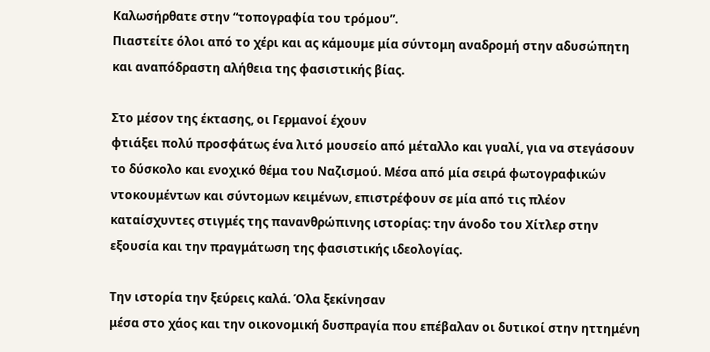Καλωσήρθατε στην “τοπογραφία του τρόμου”.
Πιαστείτε όλοι από το χέρι και ας κάμουμε μία σύντομη αναδρομή στην αδυσώπητη
και αναπόδραστη αλήθεια της φασιστικής βίας.

Στο μέσον της έκτασης, οι Γερμανοί έχουν
φτιάξει πολύ προσφάτως ένα λιτό μουσείο από μέταλλο και γυαλί, για να στεγάσουν
το δύσκολο και ενοχικό θέμα του Ναζισμού. Μέσα από μία σειρά φωτογραφικών
ντοκουμέντων και σύντομων κειμένων, επιστρέφουν σε μία από τις πλέον
καταίσχυντες στιγμές της πανανθρώπινης ιστορίας: την άνοδο του Χίτλερ στην
εξουσία και την πραγμάτωση της φασιστικής ιδεολογίας.

Την ιστορία την ξεύρεις καλά. Όλα ξεκίνησαν
μέσα στο χάος και την οικονομική δυσπραγία που επέβαλαν οι δυτικοί στην ηττημένη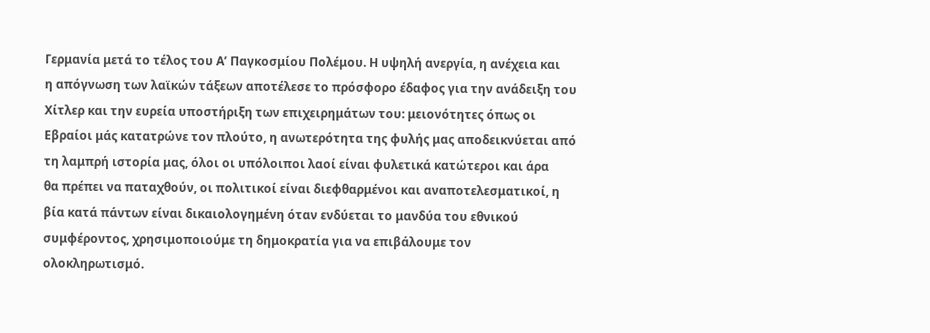Γερμανία μετά το τέλος του Α’ Παγκοσμίου Πολέμου. Η υψηλή ανεργία, η ανέχεια και
η απόγνωση των λαϊκών τάξεων αποτέλεσε το πρόσφορο έδαφος για την ανάδειξη του
Χίτλερ και την ευρεία υποστήριξη των επιχειρημάτων του: μειονότητες όπως οι
Εβραίοι μάς κατατρώνε τον πλούτο, η ανωτερότητα της φυλής μας αποδεικνύεται από
τη λαμπρή ιστορία μας, όλοι οι υπόλοιποι λαοί είναι φυλετικά κατώτεροι και άρα
θα πρέπει να παταχθούν, οι πολιτικοί είναι διεφθαρμένοι και αναποτελεσματικοί, η
βία κατά πάντων είναι δικαιολογημένη όταν ενδύεται το μανδύα του εθνικού
συμφέροντος, χρησιμοποιούμε τη δημοκρατία για να επιβάλουμε τον
ολοκληρωτισμό.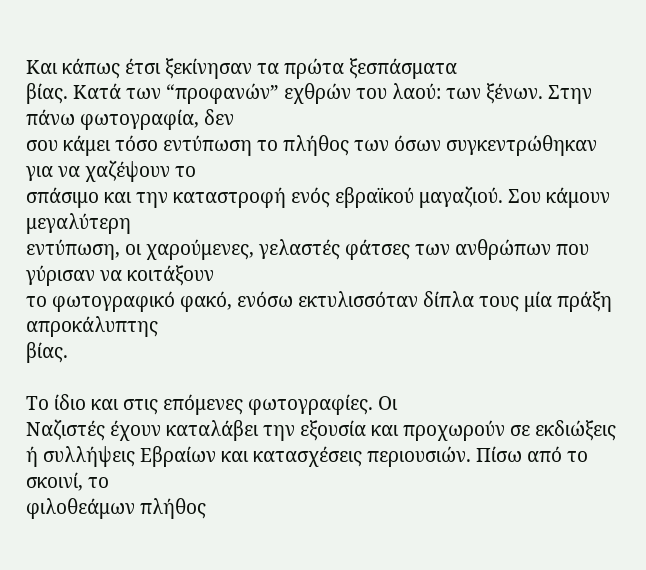Και κάπως έτσι ξεκίνησαν τα πρώτα ξεσπάσματα
βίας. Κατά των “προφανών” εχθρών του λαού: των ξένων. Στην πάνω φωτογραφία, δεν
σου κάμει τόσο εντύπωση το πλήθος των όσων συγκεντρώθηκαν για να χαζέψουν το
σπάσιμο και την καταστροφή ενός εβραϊκού μαγαζιού. Σου κάμουν μεγαλύτερη
εντύπωση, οι χαρούμενες, γελαστές φάτσες των ανθρώπων που γύρισαν να κοιτάξουν
το φωτογραφικό φακό, ενόσω εκτυλισσόταν δίπλα τους μία πράξη απροκάλυπτης
βίας.

Το ίδιο και στις επόμενες φωτογραφίες. Οι
Ναζιστές έχουν καταλάβει την εξουσία και προχωρούν σε εκδιώξεις
ή συλλήψεις Εβραίων και κατασχέσεις περιουσιών. Πίσω από το σκοινί, το
φιλοθεάμων πλήθος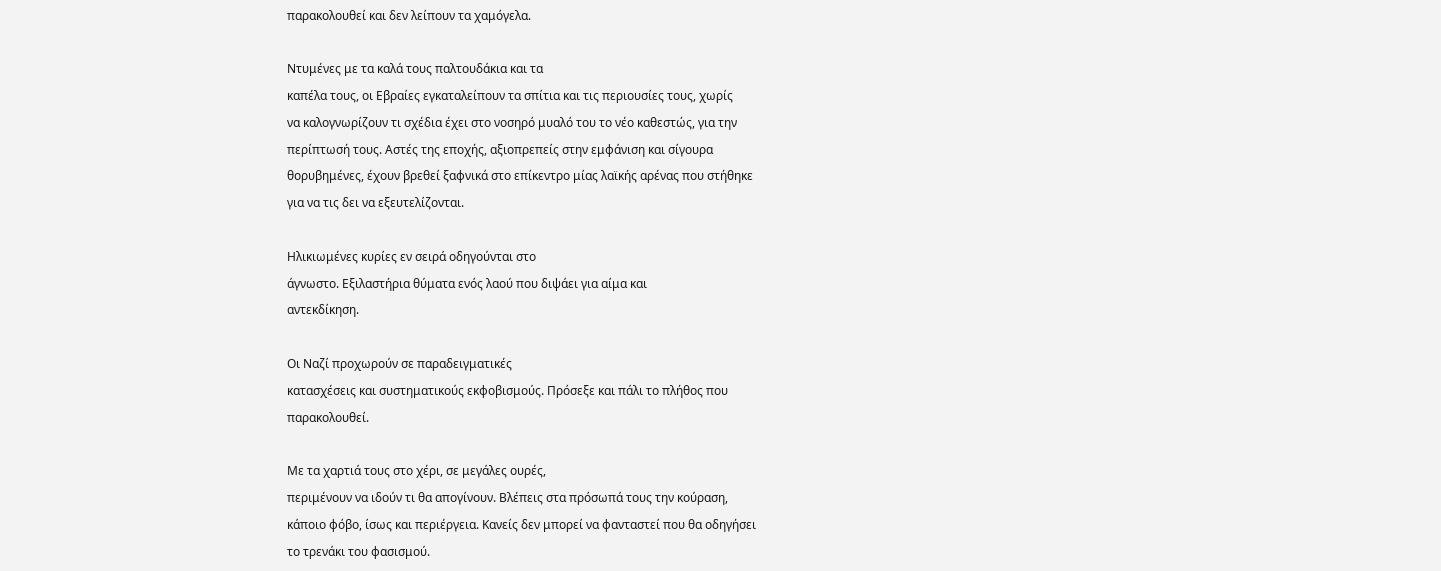παρακολουθεί και δεν λείπουν τα χαμόγελα.

Ντυμένες με τα καλά τους παλτουδάκια και τα
καπέλα τους, οι Εβραίες εγκαταλείπουν τα σπίτια και τις περιουσίες τους, χωρίς
να καλογνωρίζουν τι σχέδια έχει στο νοσηρό μυαλό του το νέο καθεστώς, για την
περίπτωσή τους. Αστές της εποχής, αξιοπρεπείς στην εμφάνιση και σίγουρα
θορυβημένες, έχουν βρεθεί ξαφνικά στο επίκεντρο μίας λαϊκής αρένας που στήθηκε
για να τις δει να εξευτελίζονται.

Ηλικιωμένες κυρίες εν σειρά οδηγούνται στο
άγνωστο. Εξιλαστήρια θύματα ενός λαού που διψάει για αίμα και
αντεκδίκηση.

Οι Ναζί προχωρούν σε παραδειγματικές
κατασχέσεις και συστηματικούς εκφοβισμούς. Πρόσεξε και πάλι το πλήθος που
παρακολουθεί.

Με τα χαρτιά τους στο χέρι, σε μεγάλες ουρές,
περιμένουν να ιδούν τι θα απογίνουν. Βλέπεις στα πρόσωπά τους την κούραση,
κάποιο φόβο, ίσως και περιέργεια. Κανείς δεν μπορεί να φανταστεί που θα οδηγήσει
το τρενάκι του φασισμού.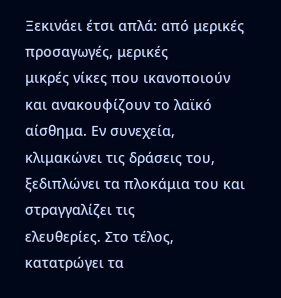Ξεκινάει έτσι απλά: από μερικές προσαγωγές, μερικές
μικρές νίκες που ικανοποιούν και ανακουφίζουν το λαϊκό αίσθημα. Εν συνεχεία,
κλιμακώνει τις δράσεις του, ξεδιπλώνει τα πλοκάμια του και στραγγαλίζει τις
ελευθερίες. Στο τέλος, κατατρώγει τα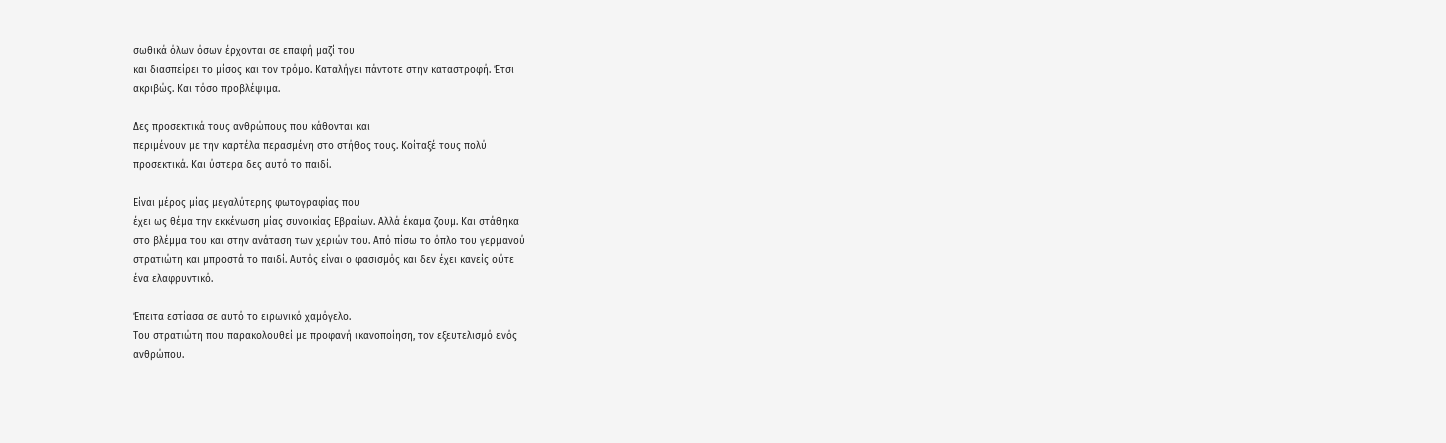σωθικά όλων όσων έρχονται σε επαφή μαζί του
και διασπείρει το μίσος και τον τρόμο. Καταλήγει πάντοτε στην καταστροφή. Έτσι
ακριβώς. Και τόσο προβλέψιμα.

Δες προσεκτικά τους ανθρώπους που κάθονται και
περιμένουν με την καρτέλα περασμένη στο στήθος τους. Κοίταξέ τους πολύ
προσεκτικά. Και ύστερα δες αυτό το παιδί.

Είναι μέρος μίας μεγαλύτερης φωτογραφίας που
έχει ως θέμα την εκκένωση μίας συνοικίας Εβραίων. Αλλά έκαμα ζουμ. Και στάθηκα
στο βλέμμα του και στην ανάταση των χεριών του. Από πίσω το όπλο του γερμανού
στρατιώτη και μπροστά το παιδί. Αυτός είναι ο φασισμός και δεν έχει κανείς ούτε
ένα ελαφρυντικό.

Έπειτα εστίασα σε αυτό το ειρωνικό χαμόγελο.
Του στρατιώτη που παρακολουθεί με προφανή ικανοποίηση, τον εξευτελισμό ενός
ανθρώπου.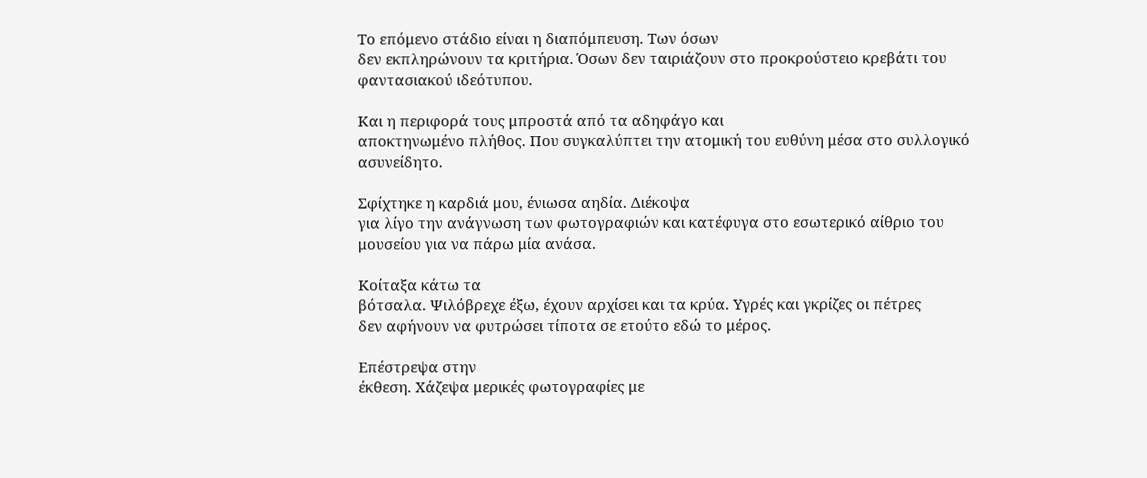Το επόμενο στάδιο είναι η διαπόμπευση. Των όσων
δεν εκπληρώνουν τα κριτήρια. Όσων δεν ταιριάζουν στο προκρούστειο κρεβάτι του
φαντασιακού ιδεότυπου.

Και η περιφορά τους μπροστά από τα αδηφάγο και
αποκτηνωμένο πλήθος. Που συγκαλύπτει την ατομική του ευθύνη μέσα στο συλλογικό
ασυνείδητο.

Σφίχτηκε η καρδιά μου, ένιωσα αηδία. Διέκοψα
για λίγο την ανάγνωση των φωτογραφιών και κατέφυγα στο εσωτερικό αίθριο του
μουσείου για να πάρω μία ανάσα.

Κοίταξα κάτω τα
βότσαλα. Ψιλόβρεχε έξω, έχουν αρχίσει και τα κρύα. Υγρές και γκρίζες οι πέτρες
δεν αφήνουν να φυτρώσει τίποτα σε ετούτο εδώ το μέρος.

Επέστρεψα στην
έκθεση. Χάζεψα μερικές φωτογραφίες με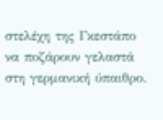στελέχη της Γκεστάπο να ποζάρουν γελαστά
στη γερμανική ύπαιθρο.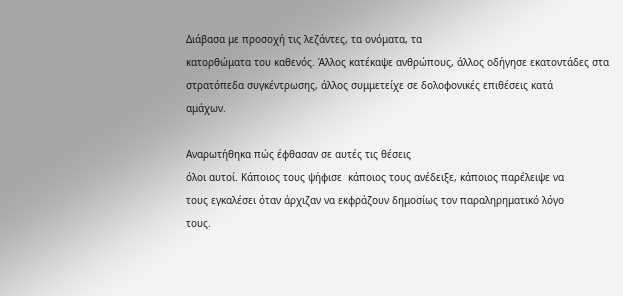Διάβασα με προσοχή τις λεζάντες, τα ονόματα, τα
κατορθώματα του καθενός. Άλλος κατέκαψε ανθρώπους, άλλος οδήγησε εκατοντάδες στα
στρατόπεδα συγκέντρωσης, άλλος συμμετείχε σε δολοφονικές επιθέσεις κατά
αμάχων.

Αναρωτήθηκα πώς έφθασαν σε αυτές τις θέσεις
όλοι αυτοί. Κάποιος τους ψήφισε  κάποιος τους ανέδειξε, κάποιος παρέλειψε να
τους εγκαλέσει όταν άρχιζαν να εκφράζουν δημοσίως τον παραληρηματικό λόγο
τους.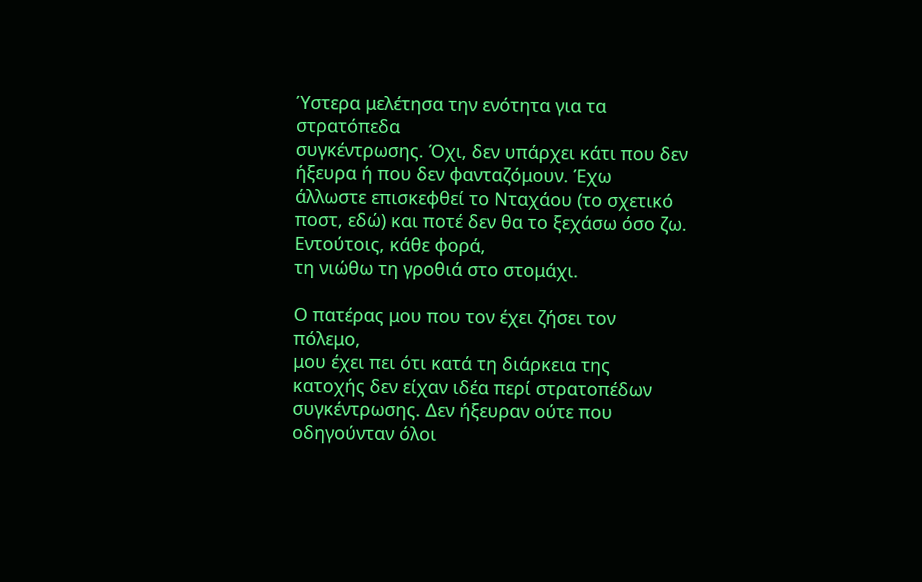Ύστερα μελέτησα την ενότητα για τα στρατόπεδα
συγκέντρωσης. Όχι, δεν υπάρχει κάτι που δεν ήξευρα ή που δεν φανταζόμουν. Έχω
άλλωστε επισκεφθεί το Νταχάου (το σχετικό ποστ, εδώ) και ποτέ δεν θα το ξεχάσω όσο ζω. Εντούτοις, κάθε φορά,
τη νιώθω τη γροθιά στο στομάχι.

Ο πατέρας μου που τον έχει ζήσει τον πόλεμο,
μου έχει πει ότι κατά τη διάρκεια της κατοχής δεν είχαν ιδέα περί στρατοπέδων
συγκέντρωσης. Δεν ήξευραν ούτε που οδηγούνταν όλοι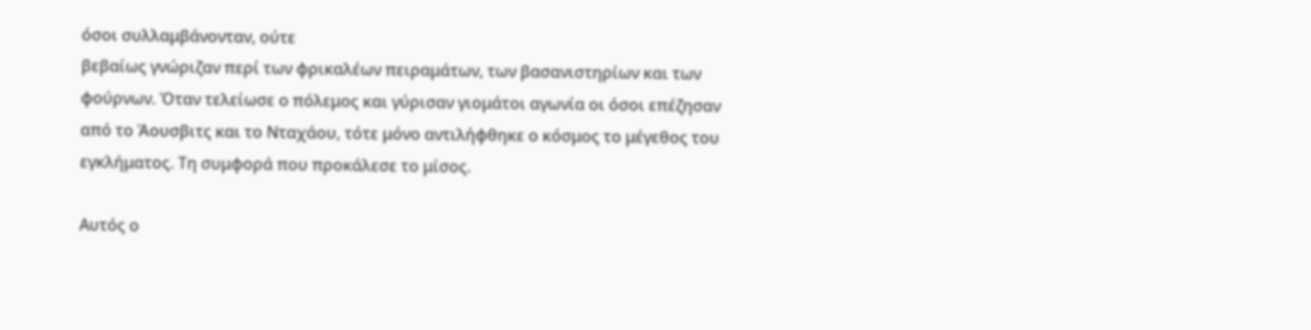όσοι συλλαμβάνονταν, ούτε
βεβαίως γνώριζαν περί των φρικαλέων πειραμάτων, των βασανιστηρίων και των
φούρνων. Όταν τελείωσε ο πόλεμος και γύρισαν γιομάτοι αγωνία οι όσοι επέζησαν
από το Άουσβιτς και το Νταχάου, τότε μόνο αντιλήφθηκε ο κόσμος το μέγεθος του
εγκλήματος. Τη συμφορά που προκάλεσε το μίσος.

Αυτός ο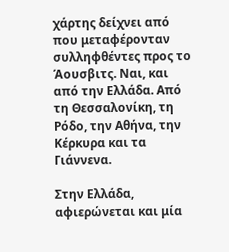χάρτης δείχνει από που μεταφέρονταν
συλληφθέντες προς το Άουσβιτς. Ναι, και από την Ελλάδα. Από τη Θεσσαλονίκη, τη
Ρόδο, την Αθήνα, την Κέρκυρα και τα Γιάννενα.

Στην Ελλάδα, αφιερώνεται και μία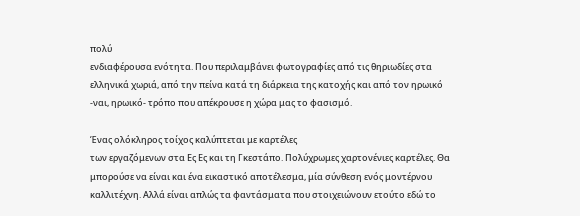πολύ
ενδιαφέρουσα ενότητα. Που περιλαμβάνει φωτογραφίες από τις θηριωδίες στα
ελληνικά χωριά, από την πείνα κατά τη διάρκεια της κατοχής και από τον ηρωικό
-ναι, ηρωικό- τρόπο που απέκρουσε η χώρα μας το φασισμό.

Ένας ολόκληρος τοίχος καλύπτεται με καρτέλες
των εργαζόμενων στα Ες Ες και τη Γκεστάπο. Πολύχρωμες χαρτονένιες καρτέλες. Θα
μπορούσε να είναι και ένα εικαστικό αποτέλεσμα, μία σύνθεση ενός μοντέρνου
καλλιτέχνη. Αλλά είναι απλώς τα φαντάσματα που στοιχειώνουν ετούτο εδώ το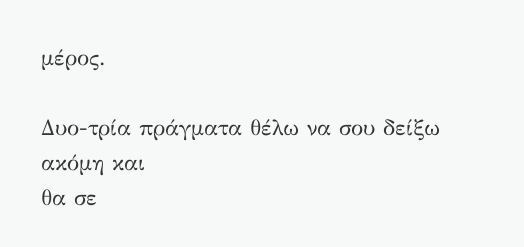μέρος.

Δυο-τρία πράγματα θέλω να σου δείξω ακόμη και
θα σε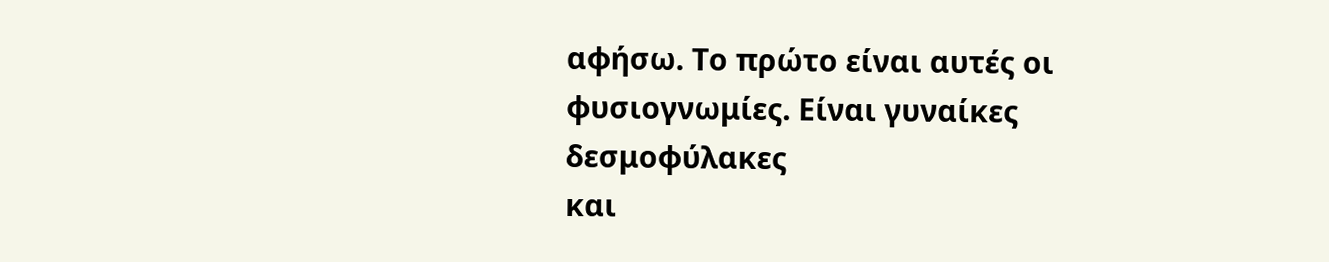αφήσω. Το πρώτο είναι αυτές οι φυσιογνωμίες. Είναι γυναίκες δεσμοφύλακες
και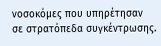νοσοκόμες που υπηρέτησαν σε στρατόπεδα συγκέντρωσης.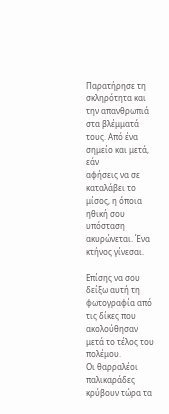Παρατήρησε τη
σκληρότητα και την απανθρωπιά στα βλέμματά τους. Από ένα σημείο και μετά, εάν
αφήσεις να σε καταλάβει το μίσος, η όποια ηθική σου υπόσταση ακυρώνεται. Ένα
κτήνος γίνεσαι.

Επίσης να σου δείξω αυτή τη φωτογραφία από
τις δίκες που ακολούθησαν μετά το τέλος του πολέμου.
Οι θαρραλέοι παλικαράδες κρύβουν τώρα τα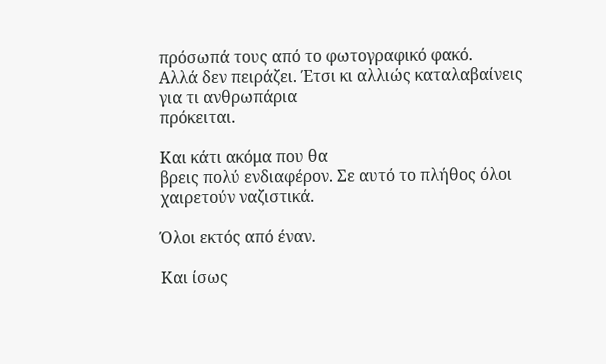πρόσωπά τους από το φωτογραφικό φακό.
Αλλά δεν πειράζει. Έτσι κι αλλιώς καταλαβαίνεις για τι ανθρωπάρια
πρόκειται.

Και κάτι ακόμα που θα
βρεις πολύ ενδιαφέρον. Σε αυτό το πλήθος όλοι χαιρετούν ναζιστικά.

Όλοι εκτός από έναν.

Και ίσως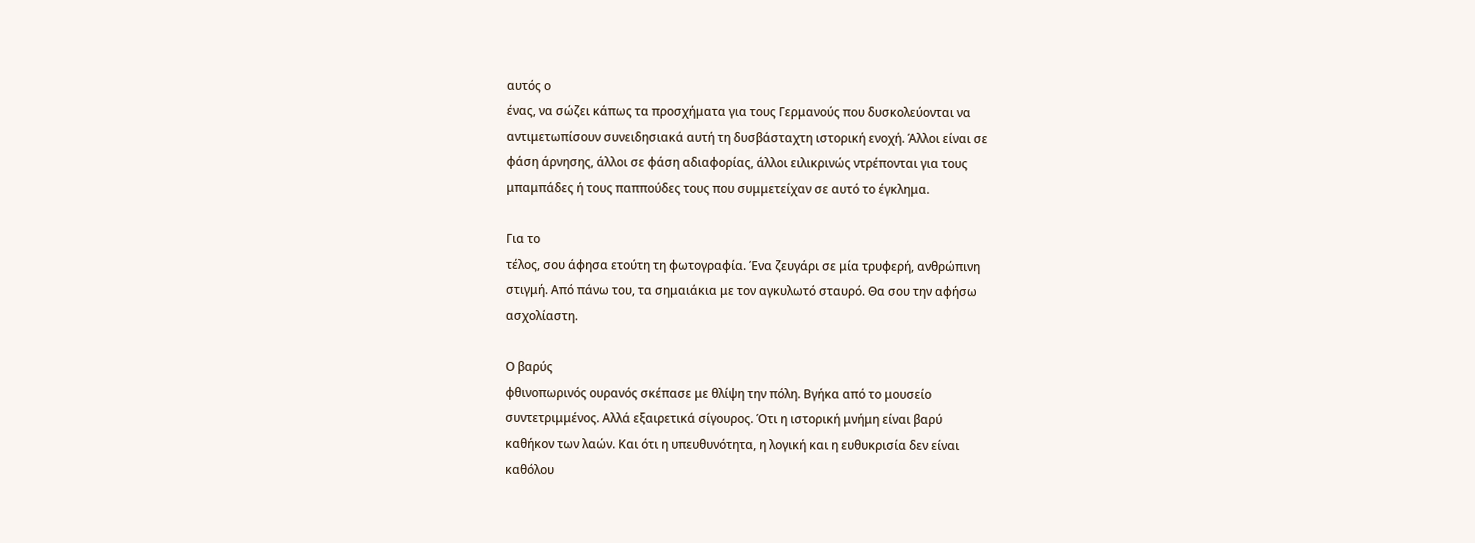αυτός ο
ένας, να σώζει κάπως τα προσχήματα για τους Γερμανούς που δυσκολεύονται να
αντιμετωπίσουν συνειδησιακά αυτή τη δυσβάσταχτη ιστορική ενοχή. Άλλοι είναι σε
φάση άρνησης, άλλοι σε φάση αδιαφορίας, άλλοι ειλικρινώς ντρέπονται για τους
μπαμπάδες ή τους παππούδες τους που συμμετείχαν σε αυτό το έγκλημα.

Για το
τέλος, σου άφησα ετούτη τη φωτογραφία. Ένα ζευγάρι σε μία τρυφερή, ανθρώπινη
στιγμή. Από πάνω του, τα σημαιάκια με τον αγκυλωτό σταυρό. Θα σου την αφήσω
ασχολίαστη.

Ο βαρύς
φθινοπωρινός ουρανός σκέπασε με θλίψη την πόλη. Βγήκα από το μουσείο
συντετριμμένος. Αλλά εξαιρετικά σίγουρος. Ότι η ιστορική μνήμη είναι βαρύ
καθήκον των λαών. Και ότι η υπευθυνότητα, η λογική και η ευθυκρισία δεν είναι
καθόλου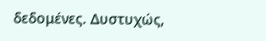δεδομένες. Δυστυχώς,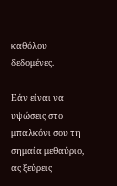καθόλου δεδομένες.

Εάν είναι να υψώσεις στο
μπαλκόνι σου τη σημαία μεθαύριο, ας ξεύρεις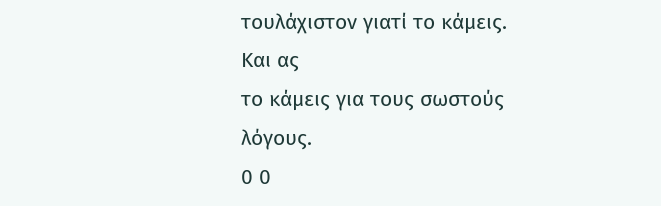τουλάχιστον γιατί το κάμεις. Και ας
το κάμεις για τους σωστούς λόγους.
0 0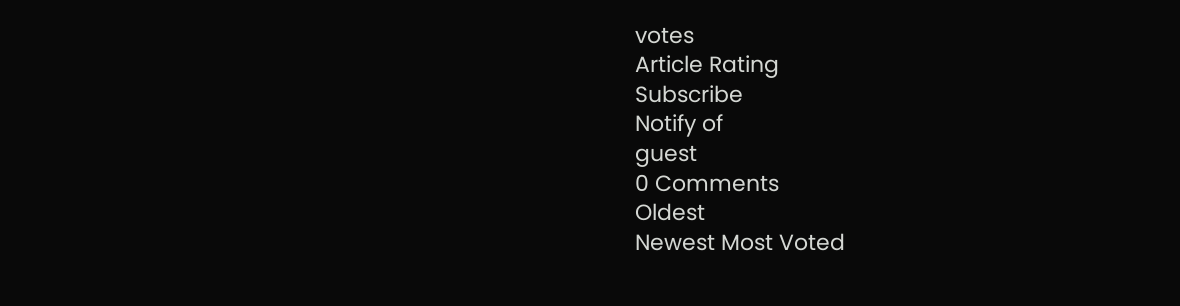votes
Article Rating
Subscribe
Notify of
guest
0 Comments
Oldest
Newest Most Voted